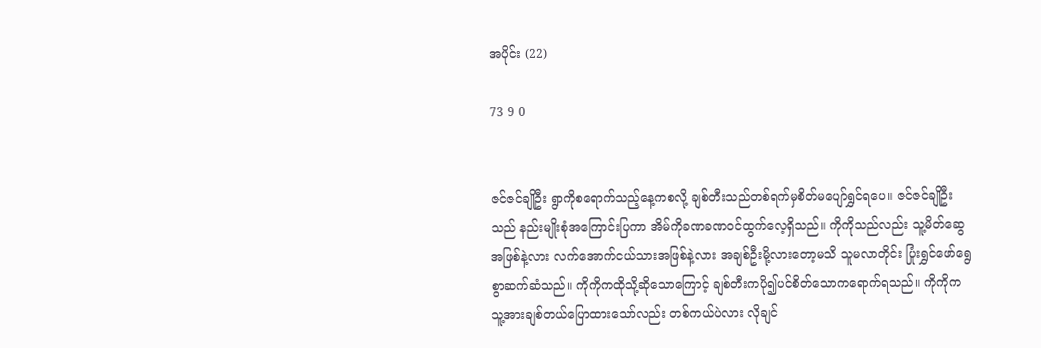အပိုင်း (22)

73 9 0


ဇင်ဇင်ချိုဦး ရွာကိုစရောက်သည့်နေ့ကစလို့ ချစ်တီးသည်တစ်ရက်မှစိတ်မပျော်ရွှင်ရပေ။ ဇင်ဇင်ချိုဦးသည် နည်းမျိုးစုံအကြောင်းပြကာ အိမ်ကိုခဏခဏဝင်ထွက်လေ့ရှိသည်။ ကိုကိုသည်လည်း သူ့မိတ်ဆွေအဖြစ်နဲ့လား လက်အောက်ငယ်သားအဖြစ်နဲ့လား အချစ်ဦးမို့လားတော့မသိ သူမလာတိုင်း ပြုံးရွှင်ဖော်ရွေစွာဆက်ဆံသည်။ ကိုကိုကထိုသို့ဆိုသောကြောင့် ချစ်တီးကပို၍ပင်စိတ်သောကရောက်ရသည်။ ကိုကိုကသူ့အားချစ်တယ်ပြောထားသော်လည်း တစ်ကယ်ပဲလား လိုချင်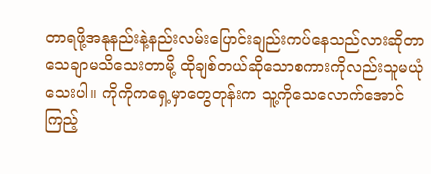တာရဖို့အနုနည်းနဲ့နည်းလမ်းပြောင်းချည်းကပ်နေသည်လားဆိုတာသေချာမသိသေးတာမို့ ထိုချစ်တယ်ဆိုသောစကားကိုလည်းသူမယုံသေးပါ။ ကိုကိုကရှေ့မှာတွေတုန်းက သူ့ကိုသေလောက်အောင်ကြည့်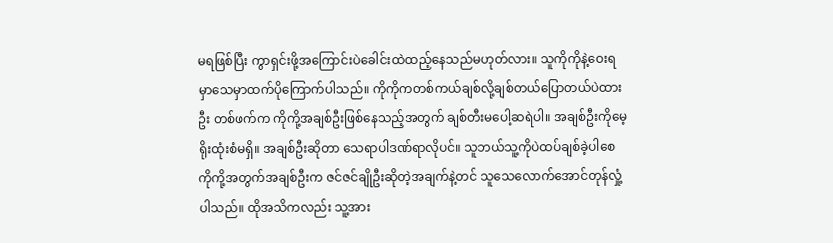မရဖြစ်ပြီး ကွာရှင်းဖို့အကြောင်းပဲခေါင်းထဲထည့်နေသည်မဟုတ်လား။ သူကိုကိုနဲ့ဝေးရမှာသေမှာထက်ပိုကြောက်ပါသည်။ ကိုကိုကတစ်ကယ်ချစ်လို့ချစ်တယ်ပြောတယ်ပဲထားဦး တစ်ဖက်က ကိုကို့အချစ်ဦးဖြစ်နေသည့်အတွက် ချစ်တီးမပေါ့ဆရဲပါ။ အချစ်ဦးကိုမေ့ရိုးထုံးစံမရှိ။ အချစ်ဦးဆိုတာ သေရာပါဒဏ်ရာလိုပင်။ သူဘယ်သူ့ကိုပဲထပ်ချစ်ခဲ့ပါစေ ကိုကို့အတွက်အချစ်ဦးက ဇင်ဇင်ချိုဦးဆိုတဲ့အချက်နဲ့တင် သူသေလောက်အောင်တုန်လှုံ့ပါသည်။ ထိုအသိကလည်း သူ့အား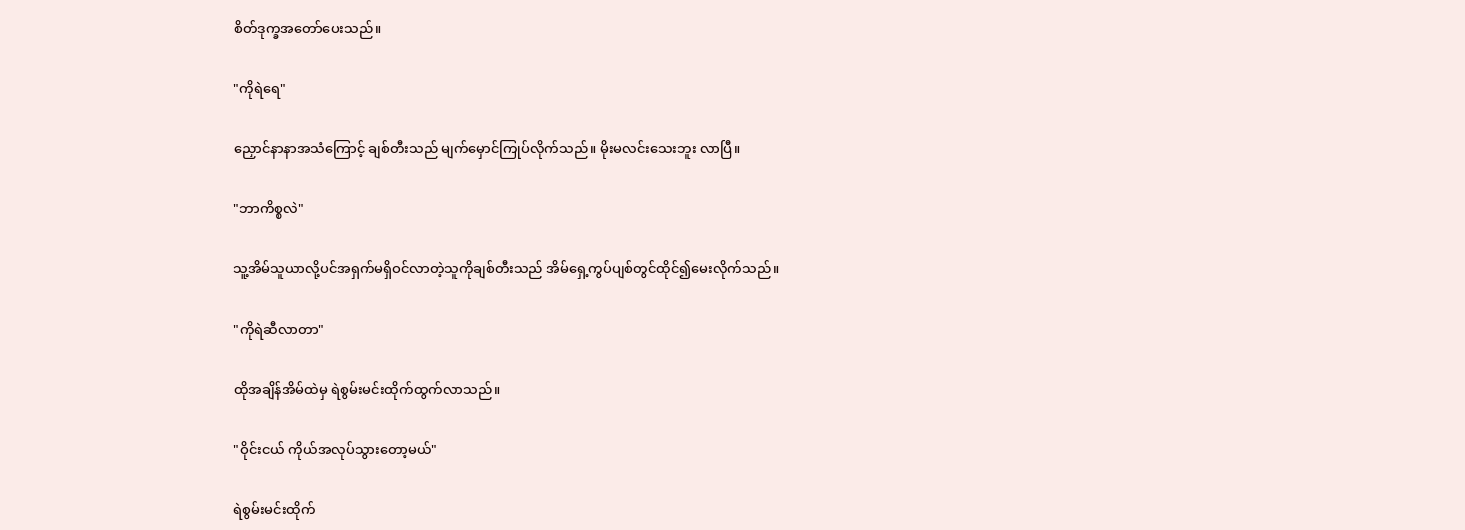စိတ်ဒုက္ခအတော်ပေးသည်။

"ကိုရဲရေ"

ညှောင်နာနာအသံကြောင့် ချစ်တီးသည် မျက်မှောင်ကြုပ်လိုက်သည်။ မိုးမလင်းသေးဘူး လာပြီ။

"ဘာကိစ္စလဲ"

သူ့အိမ်သူယာလို့ပင်အရှက်မရှိဝင်လာတဲ့သူကိုချစ်တီးသည် အိမ်ရှေ့ကွပ်ပျစ်တွင်ထိုင်၍မေးလိုက်သည်။

"ကိုရဲဆီလာတာ"

ထိုအချိန်အိမ်ထဲမှ ရဲစွမ်းမင်းထိုက်ထွက်လာသည်။

"ဝိုင်းငယ် ကိုယ်အလုပ်သွားတော့မယ်"

ရဲစွမ်းမင်းထိုက်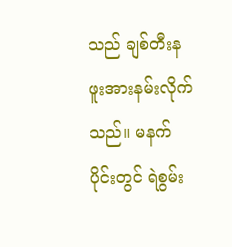သည် ချစ်တီးနဖူးအားနမ်းလိုက်သည်။ မနက်ပိုင်းတွင် ရဲစွမ်း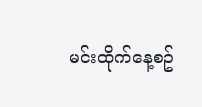မင်းထိုက်နေ့စဥ်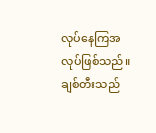လုပ်နေကြအလုပ်ဖြစ်သည်။ ချစ်တီးသည်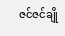ဇင်ဇင်ချို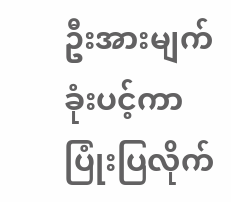ဦးအားမျက်ခုံးပင့်ကာပြုံးပြလိုက်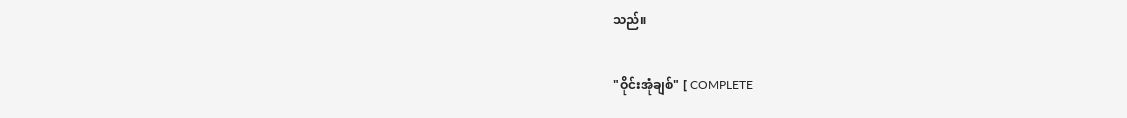သည်။

"ဝိုင်းအုံချစ်" [ COMPLETE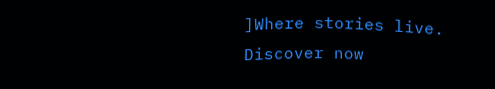]Where stories live. Discover now